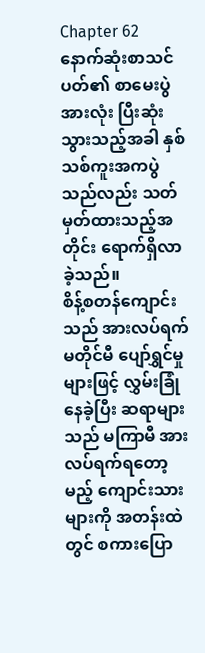Chapter 62
နောက်ဆုံးစာသင်ပတ်၏ စာမေးပွဲအားလုံး ပြီးဆုံးသွားသည့်အခါ နှစ်သစ်ကူးအကပွဲသည်လည်း သတ်မှတ်ထားသည့်အတိုင်း ရောက်ရှိလာခဲ့သည်။
စိန့်စတန်ကျောင်းသည် အားလပ်ရက်မတိုင်မီ ပျော်ရွှင်မှုများဖြင့် လွှမ်းခြုံနေခဲ့ပြီး ဆရာများသည် မကြာမီ အားလပ်ရက်ရတော့မည့် ကျောင်းသားများကို အတန်းထဲတွင် စကားပြော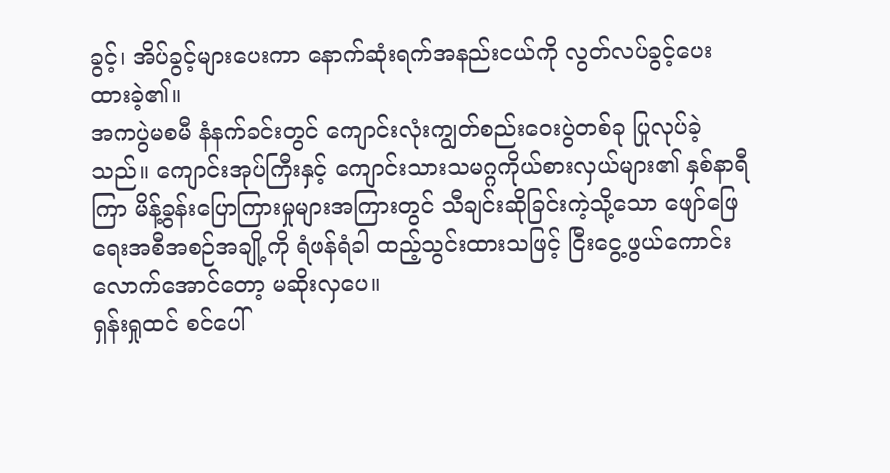ခွင့်၊ အိပ်ခွင့်များပေးကာ နောက်ဆုံးရက်အနည်းငယ်ကို လွတ်လပ်ခွင့်ပေးထားခဲ့၏။
အကပွဲမစမီ နံနက်ခင်းတွင် ကျောင်းလုံးကျွတ်စည်းဝေးပွဲတစ်ခု ပြုလုပ်ခဲ့သည်။ ကျောင်းအုပ်ကြီးနှင့် ကျောင်းသားသမဂ္ဂကိုယ်စားလှယ်များ၏ နှစ်နာရီကြာ မိန့်ခွန်းပြောကြားမှုများအကြားတွင် သီချင်းဆိုခြင်းကဲ့သို့သော ဖျော်ဖြေရေးအစီအစဉ်အချို့ကို ရံဖန်ရံခါ ထည့်သွင်းထားသဖြင့် ငြီးငွေ့ဖွယ်ကောင်းလောက်အောင်တော့ မဆိုးလှပေ။
ရှန်းရှုထင် စင်ပေါ်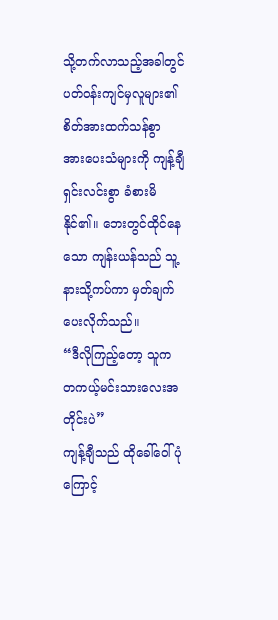သို့တက်လာသည့်အခါတွင် ပတ်ဝန်းကျင်မှလူများ၏ စိတ်အားထက်သန်စွာ အားပေးသံများကို ကျန့်ချီ ရှင်းလင်းစွာ ခံစားမိနိုင်၏။ ဘေးတွင်ထိုင်နေသော ကျန်းယန်သည် သူ့နားသို့ကပ်ကာ မှတ်ချက်ပေးလိုက်သည်။
“ဒီလိုကြည့်တော့ သူက တကယ့်မင်းသားလေးအတိုင်းပဲ”
ကျန့်ချီသည် ထိုခေါ်ဝေါ်ပုံကြောင့်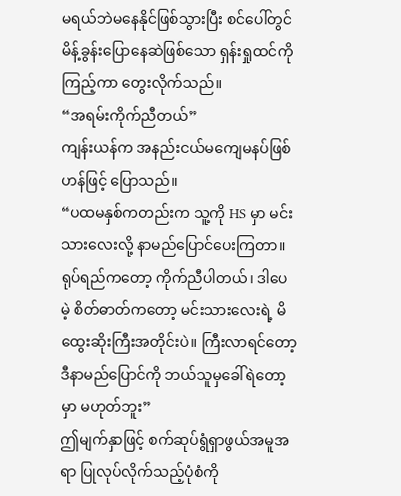မရယ်ဘဲမနေနိုင်ဖြစ်သွားပြီး စင်ပေါ်တွင် မိန့်ခွန်းပြောနေဆဲဖြစ်သော ရှန်းရှုထင်ကို ကြည့်ကာ တွေးလိုက်သည်။
“အရမ်းကိုက်ညီတယ်”
ကျန်းယန်က အနည်းငယ်မကျေမနပ်ဖြစ်ဟန်ဖြင့် ပြောသည်။
“ပထမနှစ်ကတည်းက သူ့ကို HS မှာ မင်းသားလေးလို့ နာမည်ပြောင်ပေးကြတာ။ ရုပ်ရည်ကတော့ ကိုက်ညီပါတယ်၊ ဒါပေမဲ့ စိတ်ဓာတ်ကတော့ မင်းသားလေးရဲ့ မိထွေးဆိုးကြီးအတိုင်းပဲ။ ကြီးလာရင်တော့ ဒီနာမည်ပြောင်ကို ဘယ်သူမှခေါ်ရဲတော့မှာ မဟုတ်ဘူး”
ဤမျက်နှာဖြင့် စက်ဆုပ်ရွံရှာဖွယ်အမူအရာ ပြုလုပ်လိုက်သည့်ပုံစံကို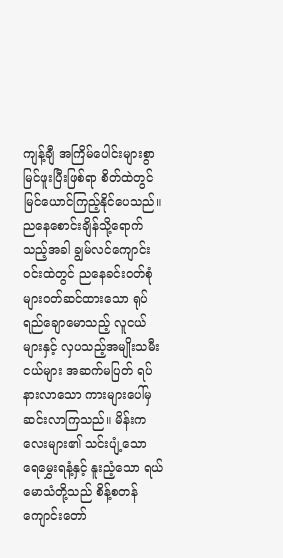ကျန့်ချီ အကြိမ်ပေါင်းများစွာ မြင်ဖူးပြီးဖြစ်ရာ စိတ်ထဲတွင် မြင်ယောင်ကြည့်နိုင်ပေသည်။
ညနေစောင်းချိန်သို့ရောက်သည့်အခါ ချွမ်လင်ကျောင်းဝင်းထဲတွင် ညနေခင်းဝတ်စုံများဝတ်ဆင်ထားသော ရုပ်ရည်ချောမောသည့် လူငယ်များနှင့် လှပသည့်အမျိုးသမီးငယ်များ အဆက်မပြတ် ရပ်နားလာသော ကားများပေါ်မှ ဆင်းလာကြသည်။ မိန်းကလေးများ၏ သင်းပျံ့သော ရေမွှေးရနံ့နှင့် နူးညံ့သော ရယ်မောသံတို့သည် စိန့်စတန်ကျောင်းတော်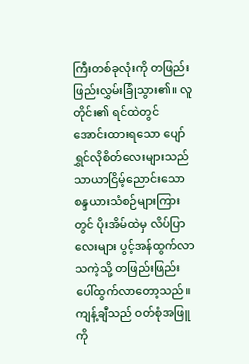ကြီးတစ်ခုလုံးကို တဖြည်းဖြည်းလွှမ်းခြုံသွား၏။ လူတိုင်း၏ ရင်ထဲတွင် အောင်းထားရသော ပျော်ရွှင်လိုစိတ်လေးများသည် သာယာငြိမ့်ညောင်းသော စန္ဒယားသံစဉ်များကြားတွင် ပိုးအိမ်ထဲမှ လိပ်ပြာလေးများ ပွင့်အန်ထွက်လာသကဲ့သို့ တဖြည်းဖြည်း ပေါ်ထွက်လာတော့သည်။
ကျန့်ချီသည် ဝတ်စုံအဖြူကို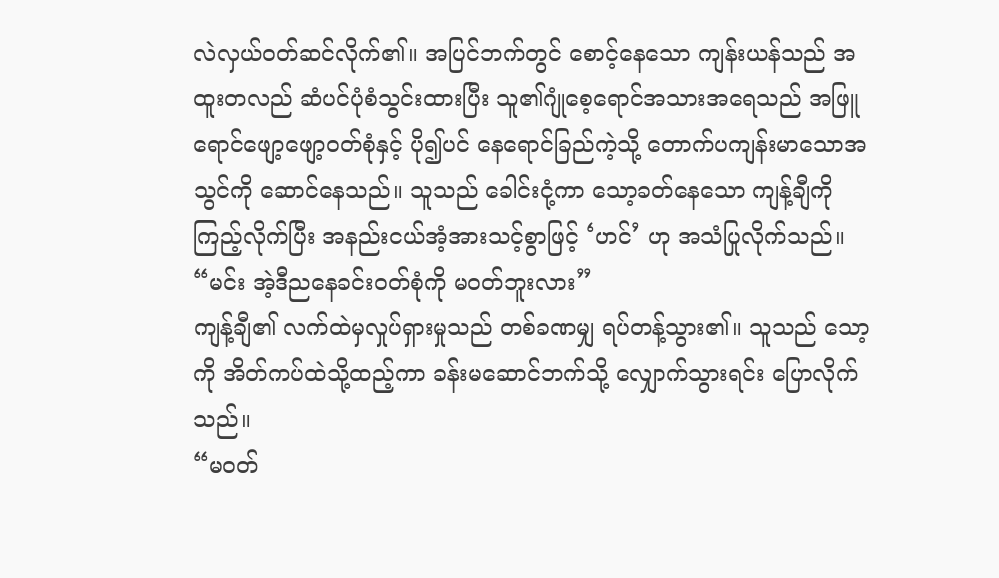လဲလှယ်ဝတ်ဆင်လိုက်၏။ အပြင်ဘက်တွင် စောင့်နေသော ကျန်းယန်သည် အထူးတလည် ဆံပင်ပုံစံသွင်းထားပြီး သူ၏ဂျုံစေ့ရောင်အသားအရေသည် အဖြူရောင်ဖျော့ဖျော့ဝတ်စုံနှင့် ပို၍ပင် နေရောင်ခြည်ကဲ့သို့ တောက်ပကျန်းမာသောအသွင်ကို ဆောင်နေသည်။ သူသည် ခေါင်းငုံ့ကာ သော့ခတ်နေသော ကျန့်ချီကို ကြည့်လိုက်ပြီး အနည်းငယ်အံ့အားသင့်စွာဖြင့် ‘ဟင်’ ဟု အသံပြုလိုက်သည်။
“မင်း အဲ့ဒီညနေခင်းဝတ်စုံကို မဝတ်ဘူးလား”
ကျန့်ချီ၏ လက်ထဲမှလှုပ်ရှားမှုသည် တစ်ခဏမျှ ရပ်တန့်သွား၏။ သူသည် သော့ကို အိတ်ကပ်ထဲသို့ထည့်ကာ ခန်းမဆောင်ဘက်သို့ လျှောက်သွားရင်း ပြောလိုက်သည်။
“မဝတ်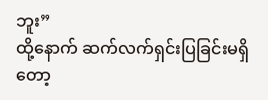ဘူး”
ထို့နောက် ဆက်လက်ရှင်းပြခြင်းမရှိတော့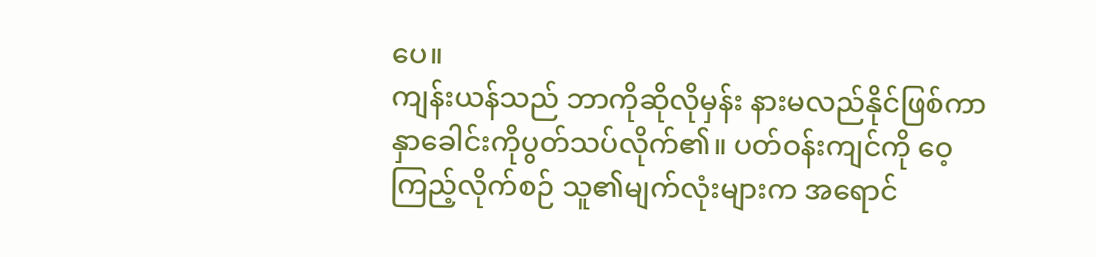ပေ။
ကျန်းယန်သည် ဘာကိုဆိုလိုမှန်း နားမလည်နိုင်ဖြစ်ကာ နှာခေါင်းကိုပွတ်သပ်လိုက်၏။ ပတ်ဝန်းကျင်ကို ဝေ့ကြည့်လိုက်စဉ် သူ၏မျက်လုံးများက အရောင်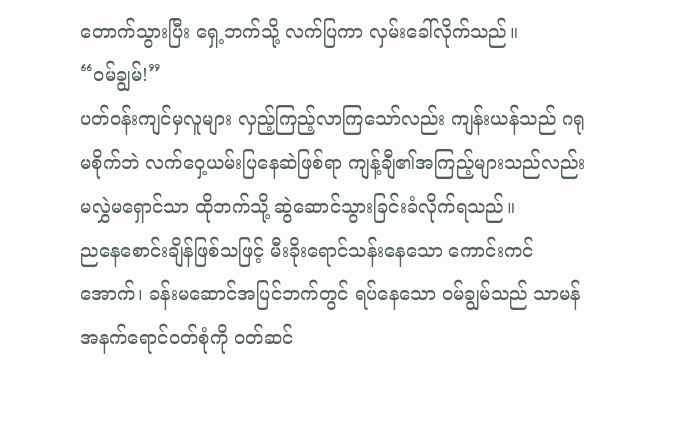တောက်သွားပြီး ရှေ့ဘက်သို့ လက်ပြကာ လှမ်းခေါ်လိုက်သည်။
“ဝမ်ချွမ်!”
ပတ်ဝန်းကျင်မှလူများ လှည့်ကြည့်လာကြသော်လည်း ကျန်းယန်သည် ဂရုမစိုက်ဘဲ လက်ဝှေ့ယမ်းပြနေဆဲဖြစ်ရာ ကျန့်ချီ၏အကြည့်များသည်လည်း မလွှဲမရှောင်သာ ထိုဘက်သို့ ဆွဲဆောင်သွားခြင်းခံလိုက်ရသည်။
ညနေစောင်းချိန်ဖြစ်သဖြင့် မီးခိုးရောင်သန်းနေသော ကောင်းကင်အောက်၊ ခန်းမဆောင်အပြင်ဘက်တွင် ရပ်နေသော ဝမ်ချွမ်သည် သာမန်အနက်ရောင်ဝတ်စုံကို ဝတ်ဆင်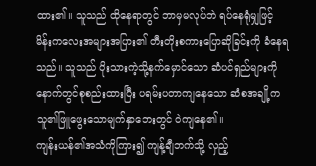ထား၏။ သူသည် ထိုနေရာတွင် ဘာမှမလုပ်ဘဲ ရပ်နေရုံမျှဖြင့် မိန်းကလေးအများအပြား၏ တီးတိုးစကားပြောဆိုခြင်းကို ခံနေရသည်။ သူသည် ပိုးသားကဲ့သို့နက်မှောင်သော ဆံပင်ရှည်များကို နောက်တွင်စုစည်းထားပြီး ပရမ်းပတာကျနေသော ဆံစအချို့က သူ၏ဖြူဖွေးသောမျက်နှာဘေးတွင် ဝဲကျနေ၏။
ကျန်းယန်၏အသံကိုကြား၍ ကျန့်ချီဘက်သို့ လှည့်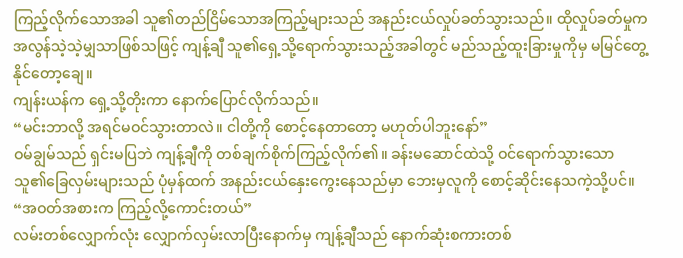ကြည့်လိုက်သောအခါ သူ၏တည်ငြိမ်သောအကြည့်များသည် အနည်းငယ်လှုပ်ခတ်သွားသည်။ ထိုလှုပ်ခတ်မှုက အလွန်သဲ့သဲ့မျှသာဖြစ်သဖြင့် ကျန့်ချီ သူ၏ရှေ့သို့ရောက်သွားသည့်အခါတွင် မည်သည့်ထူးခြားမှုကိုမှ မမြင်တွေ့နိုင်တော့ချေ။
ကျန်းယန်က ရှေ့သို့တိုးကာ နောက်ပြောင်လိုက်သည်။
“မင်းဘာလို့ အရင်မဝင်သွားတာလဲ။ ငါတို့ကို စောင့်နေတာတော့ မဟုတ်ပါဘူးနော်”
ဝမ်ချွမ်သည် ရှင်းမပြဘဲ ကျန့်ချီကို တစ်ချက်စိုက်ကြည့်လိုက်၏။ ခန်းမဆောင်ထဲသို့ ဝင်ရောက်သွားသော သူ၏ခြေလှမ်းများသည် ပုံမှန်ထက် အနည်းငယ်နှေးကွေးနေသည်မှာ ဘေးမှလူကို စောင့်ဆိုင်းနေသကဲ့သို့ပင်။
“အဝတ်အစားက ကြည့်လို့ကောင်းတယ်”
လမ်းတစ်လျှောက်လုံး လျှောက်လှမ်းလာပြီးနောက်မှ ကျန့်ချီသည် နောက်ဆုံးစကားတစ်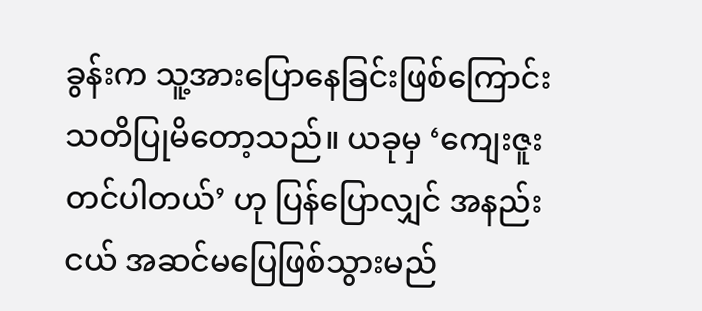ခွန်းက သူ့အားပြောနေခြင်းဖြစ်ကြောင်း သတိပြုမိတော့သည်။ ယခုမှ ‘ကျေးဇူးတင်ပါတယ်’ ဟု ပြန်ပြောလျှင် အနည်းငယ် အဆင်မပြေဖြစ်သွားမည်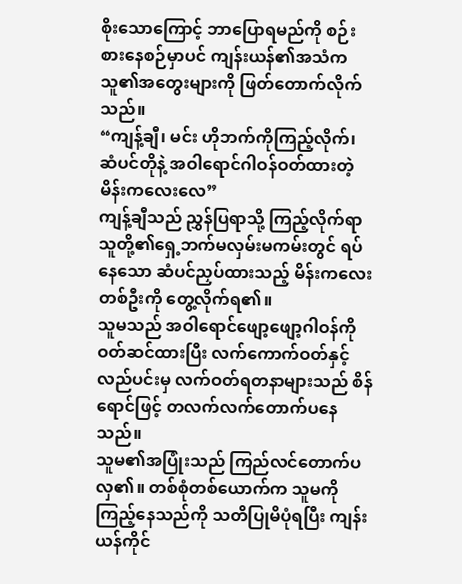စိုးသောကြောင့် ဘာပြောရမည်ကို စဉ်းစားနေစဉ်မှာပင် ကျန်းယန်၏အသံက သူ၏အတွေးများကို ဖြတ်တောက်လိုက်သည်။
“ကျန့်ချီ၊ မင်း ဟိုဘက်ကိုကြည့်လိုက်၊ ဆံပင်တိုနဲ့ အဝါရောင်ဂါဝန်ဝတ်ထားတဲ့ မိန်းကလေးလေ”
ကျန့်ချီသည် ညွှန်ပြရာသို့ ကြည့်လိုက်ရာ သူတို့၏ရှေ့ဘက်မလှမ်းမကမ်းတွင် ရပ်နေသော ဆံပင်ညှပ်ထားသည့် မိန်းကလေးတစ်ဦးကို တွေ့လိုက်ရ၏။
သူမသည် အဝါရောင်ဖျော့ဖျော့ဂါဝန်ကို ဝတ်ဆင်ထားပြီး လက်ကောက်ဝတ်နှင့် လည်ပင်းမှ လက်ဝတ်ရတနာများသည် စိန်ရောင်ဖြင့် တလက်လက်တောက်ပနေသည်။
သူမ၏အပြုံးသည် ကြည်လင်တောက်ပလှ၏။ တစ်စုံတစ်ယောက်က သူမကိုကြည့်နေသည်ကို သတိပြုမိပုံရပြီး ကျန်းယန်ကိုင်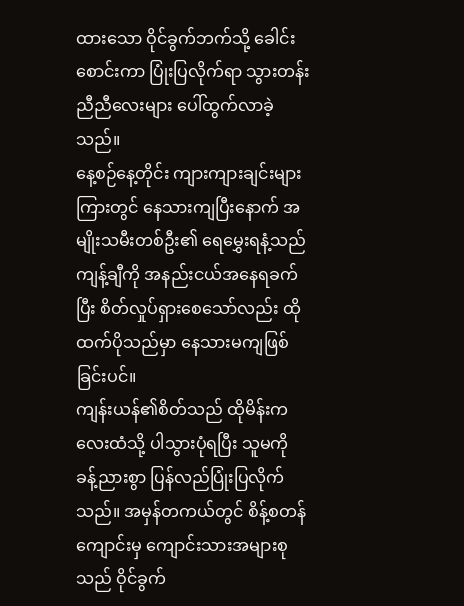ထားသော ဝိုင်ခွက်ဘက်သို့ ခေါင်းစောင်းကာ ပြုံးပြလိုက်ရာ သွားတန်းညီညီလေးများ ပေါ်ထွက်လာခဲ့သည်။
နေ့စဉ်နေ့တိုင်း ကျားကျားချင်းများကြားတွင် နေသားကျပြီးနောက် အမျိုးသမီးတစ်ဦး၏ ရေမွှေးရနံ့သည် ကျန့်ချီကို အနည်းငယ်အနေရခက်ပြီး စိတ်လှုပ်ရှားစေသော်လည်း ထိုထက်ပိုသည်မှာ နေသားမကျဖြစ်ခြင်းပင်။
ကျန်းယန်၏စိတ်သည် ထိုမိန်းကလေးထံသို့ ပါသွားပုံရပြီး သူမကို ခန့်ညားစွာ ပြန်လည်ပြုံးပြလိုက်သည်။ အမှန်တကယ်တွင် စိန့်စတန်ကျောင်းမှ ကျောင်းသားအများစုသည် ဝိုင်ခွက်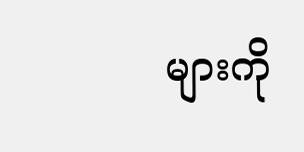များကို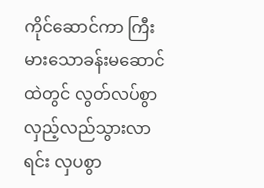ကိုင်ဆောင်ကာ ကြီးမားသောခန်းမဆောင်ထဲတွင် လွတ်လပ်စွာ လှည့်လည်သွားလာရင်း လှပစွာ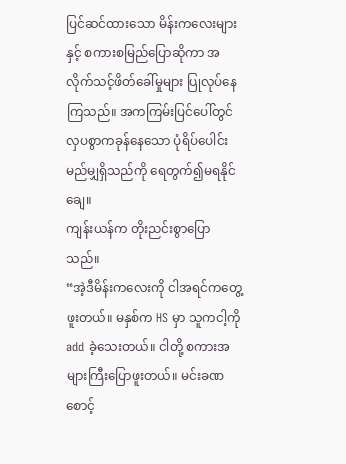ပြင်ဆင်ထားသော မိန်းကလေးများနှင့် စကားစမြည်ပြောဆိုကာ အလိုက်သင့်ဖိတ်ခေါ်မှုများ ပြုလုပ်နေကြသည်။ အကကြမ်းပြင်ပေါ်တွင် လှပစွာကခုန်နေသော ပုံရိပ်ပေါင်းမည်မျှရှိသည်ကို ရေတွက်၍မရနိုင်ချေ။
ကျန်းယန်က တိုးညင်းစွာပြောသည်။
“အဲ့ဒီမိန်းကလေးကို ငါအရင်ကတွေ့ဖူးတယ်။ မနှစ်က HS မှာ သူကငါ့ကို add ခဲ့သေးတယ်။ ငါတို့ စကားအများကြီးပြောဖူးတယ်။ မင်းခဏစောင့်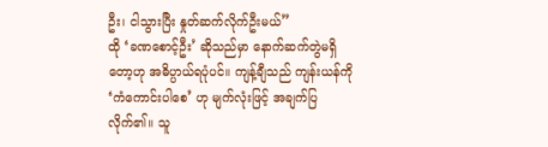ဦး၊ ငါသွားပြီး နှုတ်ဆက်လိုက်ဦးမယ်”
ထို ‘ခဏစောင့်ဦး’ ဆိုသည်မှာ နောက်ဆက်တွဲမရှိတော့ဟု အဓိပ္ပာယ်ရပုံပင်။ ကျန့်ချီသည် ကျန်းယန်ကို ‘ကံကောင်းပါစေ’ ဟု မျက်လုံးဖြင့် အချက်ပြလိုက်၏။ သူ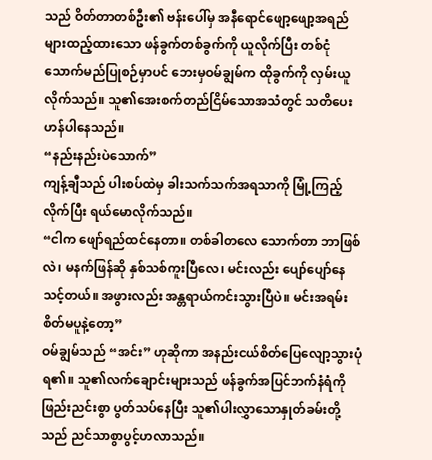သည် ဝိတ်တာတစ်ဦး၏ ဗန်းပေါ်မှ အနီရောင်ဖျော့ဖျော့အရည်များထည့်ထားသော ဖန်ခွက်တစ်ခွက်ကို ယူလိုက်ပြီး တစ်ငုံသောက်မည်ပြုစဉ်မှာပင် ဘေးမှဝမ်ချွမ်က ထိုခွက်ကို လှမ်းယူလိုက်သည်။ သူ၏အေးစက်တည်ငြိမ်သောအသံတွင် သတိပေးဟန်ပါနေသည်။
“နည်းနည်းပဲသောက်”
ကျန့်ချီသည် ပါးစပ်ထဲမှ ခါးသက်သက်အရသာကို မြုံ့ကြည့်လိုက်ပြီး ရယ်မောလိုက်သည်။
“ငါက ဖျော်ရည်ထင်နေတာ။ တစ်ခါတလေ သောက်တာ ဘာဖြစ်လဲ၊ မနက်ဖြန်ဆို နှစ်သစ်ကူးပြီလေ၊ မင်းလည်း ပျော်ပျော်နေသင့်တယ်။ အဖွားလည်း အန္တရာယ်ကင်းသွားပြီပဲ။ မင်းအရမ်းစိတ်မပူနဲ့တော့”
ဝမ်ချွမ်သည် “အင်း” ဟုဆိုကာ အနည်းငယ်စိတ်ပြေလျော့သွားပုံရ၏။ သူ၏လက်ချောင်းများသည် ဖန်ခွက်အပြင်ဘက်နံရံကို ဖြည်းညင်းစွာ ပွတ်သပ်နေပြီး သူ၏ပါးလွှာသောနှုတ်ခမ်းတို့သည် ညင်သာစွာပွင့်ဟလာသည်။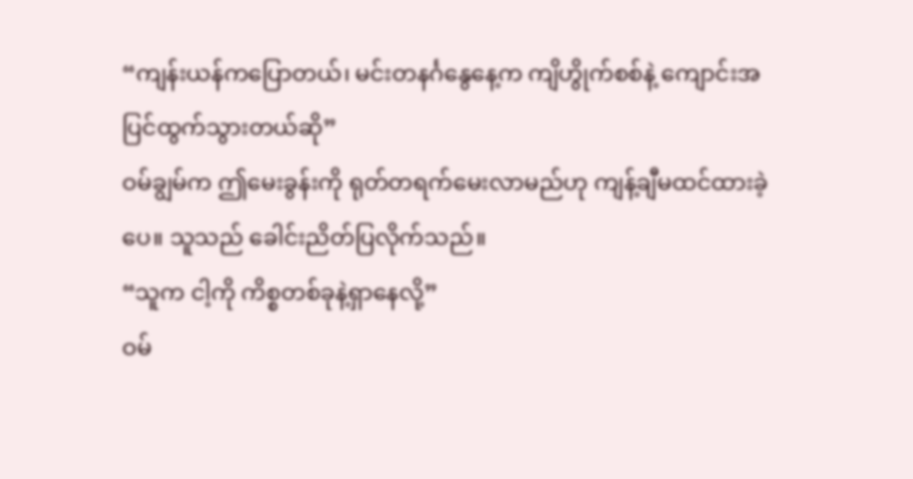“ကျန်းယန်ကပြောတယ်၊ မင်းတနင်္ဂနွေနေ့က ကျိဟွိုက်စစ်နဲ့ ကျောင်းအပြင်ထွက်သွားတယ်ဆို”
ဝမ်ချွမ်က ဤမေးခွန်းကို ရုတ်တရက်မေးလာမည်ဟု ကျန့်ချီမထင်ထားခဲ့ပေ။ သူသည် ခေါင်းညိတ်ပြလိုက်သည်။
“သူက ငါ့ကို ကိစ္စတစ်ခုနဲ့ရှာနေလို့”
ဝမ်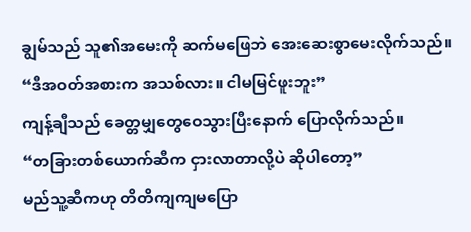ချွမ်သည် သူ၏အမေးကို ဆက်မဖြေဘဲ အေးဆေးစွာမေးလိုက်သည်။
“ဒီအဝတ်အစားက အသစ်လား။ ငါမမြင်ဖူးဘူး”
ကျန့်ချီသည် ခေတ္တမျှတွေဝေသွားပြီးနောက် ပြောလိုက်သည်။
“တခြားတစ်ယောက်ဆီက ငှားလာတာလို့ပဲ ဆိုပါတော့”
မည်သူ့ဆီကဟု တိတိကျကျမပြော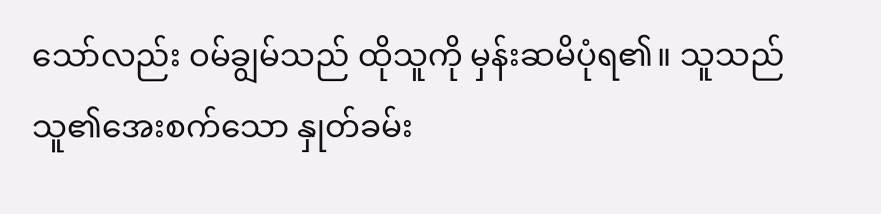သော်လည်း ဝမ်ချွမ်သည် ထိုသူကို မှန်းဆမိပုံရ၏။ သူသည် သူ၏အေးစက်သော နှုတ်ခမ်း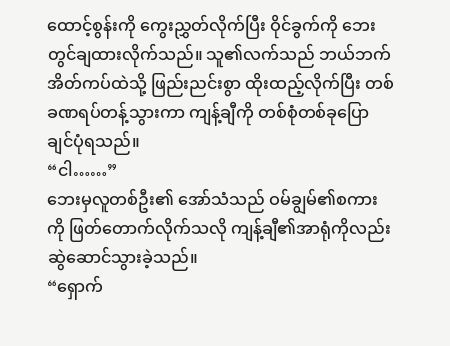ထောင့်စွန်းကို ကွေးညွှတ်လိုက်ပြီး ဝိုင်ခွက်ကို ဘေးတွင်ချထားလိုက်သည်။ သူ၏လက်သည် ဘယ်ဘက်အိတ်ကပ်ထဲသို့ ဖြည်းညင်းစွာ ထိုးထည့်လိုက်ပြီး တစ်ခဏရပ်တန့်သွားကာ ကျန့်ချီကို တစ်စုံတစ်ခုပြောချင်ပုံရသည်။
“ငါ……”
ဘေးမှလူတစ်ဦး၏ အော်သံသည် ဝမ်ချွမ်၏စကားကို ဖြတ်တောက်လိုက်သလို ကျန့်ချီ၏အာရုံကိုလည်း ဆွဲဆောင်သွားခဲ့သည်။
“ရှောက်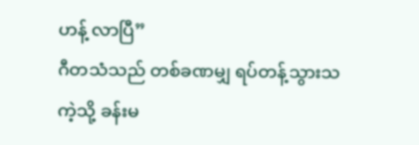ဟန့် လာပြီ”
ဂီတသံသည် တစ်ခဏမျှ ရပ်တန့်သွားသကဲ့သို့ ခန်းမ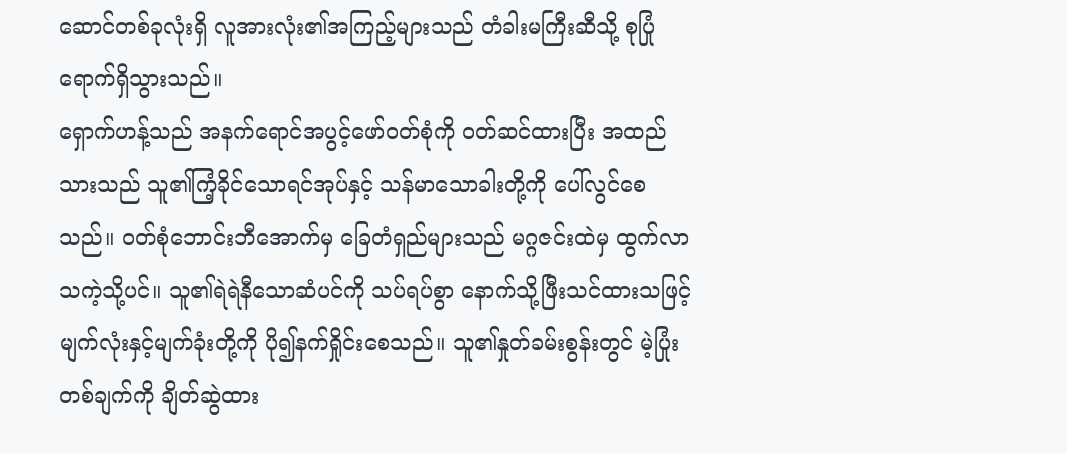ဆောင်တစ်ခုလုံးရှိ လူအားလုံး၏အကြည့်များသည် တံခါးမကြီးဆီသို့ စုပြုံရောက်ရှိသွားသည်။
ရှောက်ဟန့်သည် အနက်ရောင်အပွင့်ဖော်ဝတ်စုံကို ဝတ်ဆင်ထားပြီး အထည်သားသည် သူ၏ကြံ့ခိုင်သောရင်အုပ်နှင့် သန်မာသောခါးတို့ကို ပေါ်လွင်စေသည်။ ဝတ်စုံဘောင်းဘီအောက်မှ ခြေတံရှည်များသည် မဂ္ဂဇင်းထဲမှ ထွက်လာသကဲ့သို့ပင်။ သူ၏ရဲရဲနီသောဆံပင်ကို သပ်ရပ်စွာ နောက်သို့ဖြီးသင်ထားသဖြင့် မျက်လုံးနှင့်မျက်ခုံးတို့ကို ပို၍နက်ရှိုင်းစေသည်။ သူ၏နှုတ်ခမ်းစွန်းတွင် မဲ့ပြုံးတစ်ချက်ကို ချိတ်ဆွဲထား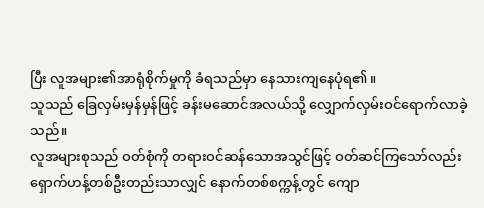ပြီး လူအများ၏အာရုံစိုက်မှုကို ခံရသည်မှာ နေသားကျနေပုံရ၏။
သူသည် ခြေလှမ်းမှန်မှန်ဖြင့် ခန်းမဆောင်အလယ်သို့ လျှောက်လှမ်းဝင်ရောက်လာခဲ့သည်။
လူအများစုသည် ဝတ်စုံကို တရားဝင်ဆန်သောအသွင်ဖြင့် ဝတ်ဆင်ကြသော်လည်း ရှောက်ဟန့်တစ်ဦးတည်းသာလျှင် နောက်တစ်စက္ကန့်တွင် ကျော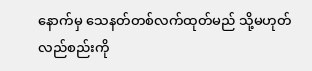နောက်မှ သေနတ်တစ်လက်ထုတ်မည် သို့မဟုတ် လည်စည်းကို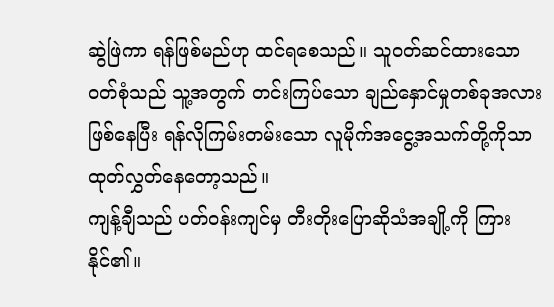ဆွဲဖြဲကာ ရန်ဖြစ်မည်ဟု ထင်ရစေသည်။ သူဝတ်ဆင်ထားသော ဝတ်စုံသည် သူ့အတွက် တင်းကြပ်သော ချည်နှောင်မှုတစ်ခုအလားဖြစ်နေပြီး ရန်လိုကြမ်းတမ်းသော လူမိုက်အငွေ့အသက်တို့ကိုသာ ထုတ်လွှတ်နေတော့သည်။
ကျန့်ချီသည် ပတ်ဝန်းကျင်မှ တီးတိုးပြောဆိုသံအချို့ကို ကြားနိုင်၏။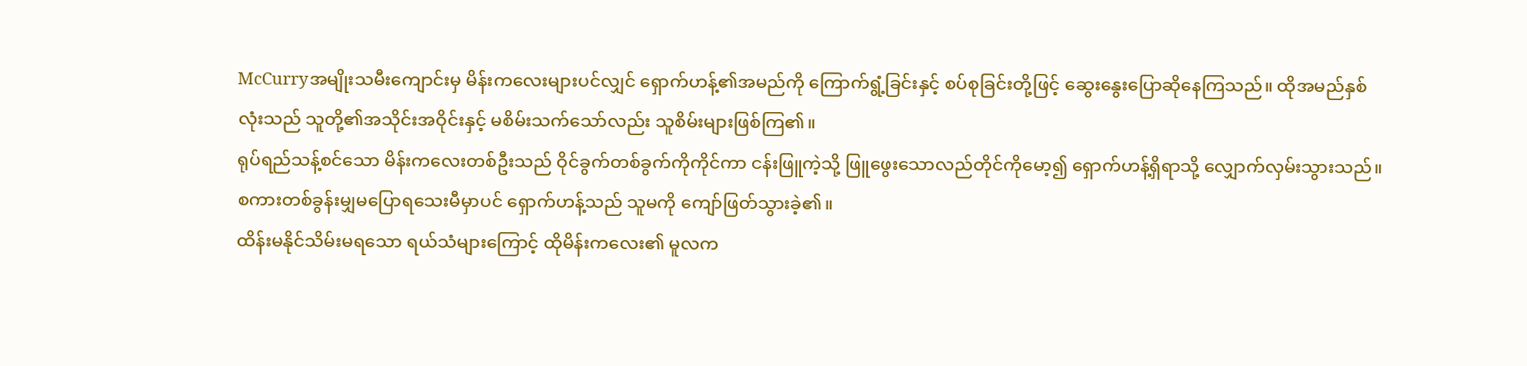McCurryအမျိုးသမီးကျောင်းမှ မိန်းကလေးများပင်လျှင် ရှောက်ဟန့်၏အမည်ကို ကြောက်ရွံ့ခြင်းနှင့် စပ်စုခြင်းတို့ဖြင့် ဆွေးနွေးပြောဆိုနေကြသည်။ ထိုအမည်နှစ်လုံးသည် သူတို့၏အသိုင်းအဝိုင်းနှင့် မစိမ်းသက်သော်လည်း သူစိမ်းများဖြစ်ကြ၏။
ရုပ်ရည်သန့်စင်သော မိန်းကလေးတစ်ဦးသည် ဝိုင်ခွက်တစ်ခွက်ကိုကိုင်ကာ ငန်းဖြူကဲ့သို့ ဖြူဖွေးသောလည်တိုင်ကိုမော့၍ ရှောက်ဟန့်ရှိရာသို့ လျှောက်လှမ်းသွားသည်။ စကားတစ်ခွန်းမျှမပြောရသေးမီမှာပင် ရှောက်ဟန့်သည် သူမကို ကျော်ဖြတ်သွားခဲ့၏။
ထိန်းမနိုင်သိမ်းမရသော ရယ်သံများကြောင့် ထိုမိန်းကလေး၏ မူလက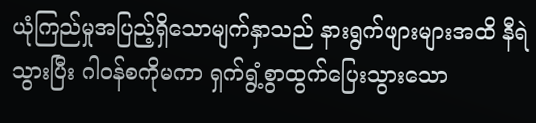ယုံကြည်မှုအပြည့်ရှိသောမျက်နှာသည် နားရွက်ဖျားများအထိ နီရဲသွားပြီး ဂါဝန်စကိုမကာ ရှက်ရွံ့စွာထွက်ပြေးသွားသော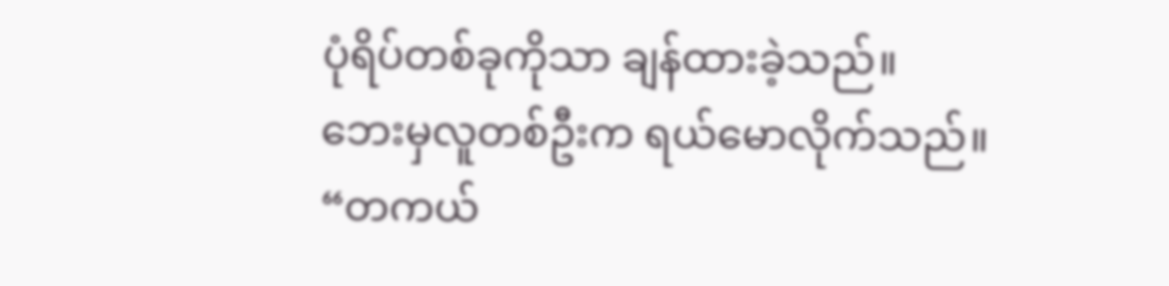ပုံရိပ်တစ်ခုကိုသာ ချန်ထားခဲ့သည်။
ဘေးမှလူတစ်ဦးက ရယ်မောလိုက်သည်။
“တကယ်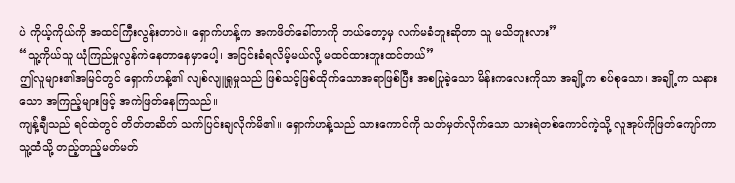ပဲ ကိုယ့်ကိုယ်ကို အထင်ကြီးလွန်းတာပဲ။ ရှောက်ဟန့်က အကဖိတ်ခေါ်တာကို ဘယ်တော့မှ လက်မခံဘူးဆိုတာ သူ မသိဘူးလား”
“သူ့ကိုယ်သူ ယုံကြည်မှုလွန်ကဲနေတာနေမှာပေါ့၊ အငြင်းခံရလိမ့်မယ်လို့ မထင်ထားဘူးထင်တယ်”
ဤလူများ၏အမြင်တွင် ရှောက်ဟန့်၏ လျစ်လျူရှုမှုသည် ဖြစ်သင့်ဖြစ်ထိုက်သောအရာဖြစ်ပြီး အစပြုခဲ့သော မိန်းကလေးကိုသာ အချို့က စပ်စုသော၊ အချို့က သနားသော အကြည့်များဖြင့် အကဲဖြတ်နေကြသည်။
ကျန့်ချီသည် ရင်ထဲတွင် တိတ်တဆိတ် သက်ပြင်းချလိုက်မိ၏။ ရှောက်ဟန့်သည် သားကောင်ကို သတ်မှတ်လိုက်သော သားရဲတစ်ကောင်ကဲ့သို့ လူအုပ်ကိုဖြတ်ကျော်ကာ သူ့ထံသို့ တည့်တည့်မတ်မတ်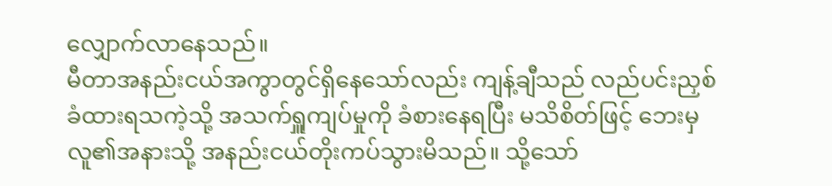လျှောက်လာနေသည်။
မီတာအနည်းငယ်အကွာတွင်ရှိနေသော်လည်း ကျန့်ချီသည် လည်ပင်းညှစ်ခံထားရသကဲ့သို့ အသက်ရှူကျပ်မှုကို ခံစားနေရပြီး မသိစိတ်ဖြင့် ဘေးမှလူ၏အနားသို့ အနည်းငယ်တိုးကပ်သွားမိသည်။ သို့သော်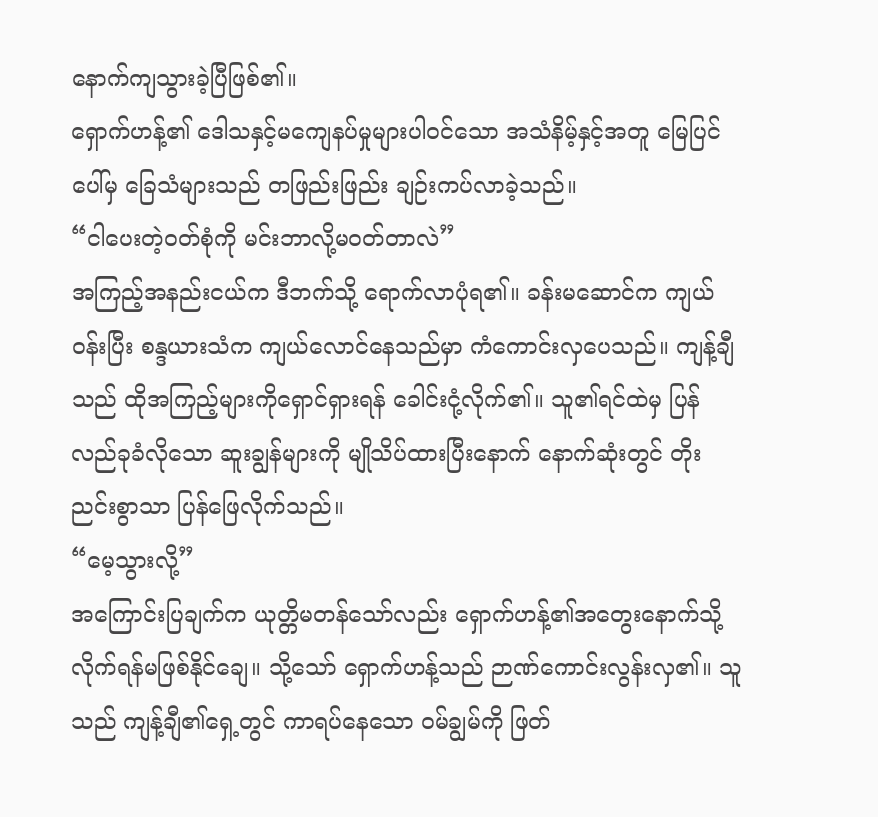နောက်ကျသွားခဲ့ပြီဖြစ်၏။
ရှောက်ဟန့်၏ ဒေါသနှင့်မကျေနပ်မှုများပါဝင်သော အသံနိမ့်နှင့်အတူ မြေပြင်ပေါ်မှ ခြေသံများသည် တဖြည်းဖြည်း ချဉ်းကပ်လာခဲ့သည်။
“ငါပေးတဲ့ဝတ်စုံကို မင်းဘာလို့မဝတ်တာလဲ”
အကြည့်အနည်းငယ်က ဒီဘက်သို့ ရောက်လာပုံရ၏။ ခန်းမဆောင်က ကျယ်ဝန်းပြီး စန္ဒယားသံက ကျယ်လောင်နေသည်မှာ ကံကောင်းလှပေသည်။ ကျန့်ချီသည် ထိုအကြည့်များကိုရှောင်ရှားရန် ခေါင်းငုံ့လိုက်၏။ သူ၏ရင်ထဲမှ ပြန်လည်ခုခံလိုသော ဆူးချွန်များကို မျိုသိပ်ထားပြီးနောက် နောက်ဆုံးတွင် တိုးညင်းစွာသာ ပြန်ဖြေလိုက်သည်။
“မေ့သွားလို့”
အကြောင်းပြချက်က ယုတ္တိမတန်သော်လည်း ရှောက်ဟန့်၏အတွေးနောက်သို့ လိုက်ရန်မဖြစ်နိုင်ချေ။ သို့သော် ရှောက်ဟန့်သည် ဉာဏ်ကောင်းလွန်းလှ၏။ သူသည် ကျန့်ချီ၏ရှေ့တွင် ကာရပ်နေသော ဝမ်ချွမ်ကို ဖြတ်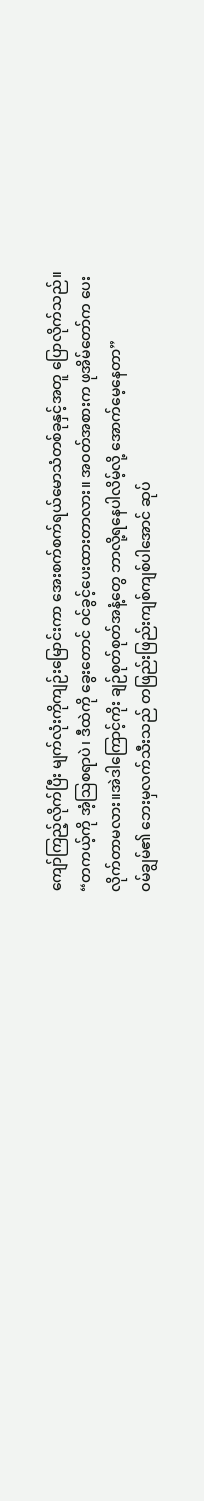ကျော်ကြည့်လိုက်ပြီး မျက်လုံးကိုကျဉ်းမြောင်းကာ အေးစက်စက်ရယ်မောသံတစ်ခုနှင့်အတူ ပြောလိုက်သည်။
“တကယ့်ကို အံ့ဩစရာပဲ၊ ဒီထဲကို ခွေးတောင် ဝင်ခွင့်ပေးထားတာလား။ အဝတ်အစားက ဖုအိမ်တော်က ပေးလိုက်တာမလား။အဲဒါကြောင့်ကိုး ချဉ်စုတ်စုတ်အနံ့တွေ ဘာလို့ရနေပါလိမ့်လို့ အောက်မေ့နေတာ”
ဝမ်ချွမ်၏ ဘေးမှလက်သီးသည် တဖြည်းဖြည်းကျစ်ကျစ်ပါအောင် ဆုပ်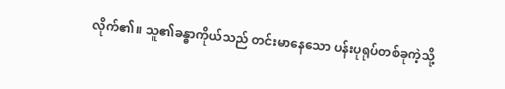လိုက်၏။ သူ၏ခန္ဓာကိုယ်သည် တင်းမာနေသော ပန်းပုရုပ်တစ်ခုကဲ့သို့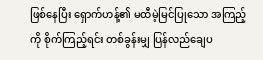ဖြစ်နေပြီး ရှောက်ဟန့်၏ မထီမဲ့မြင်ပြုသော အကြည့်ကို စိုက်ကြည့်ရင်း တစ်ခွန်းမျှ ပြန်လည်ချေပ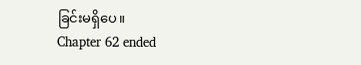ခြင်းမရှိပေ။
Chapter 62 ended